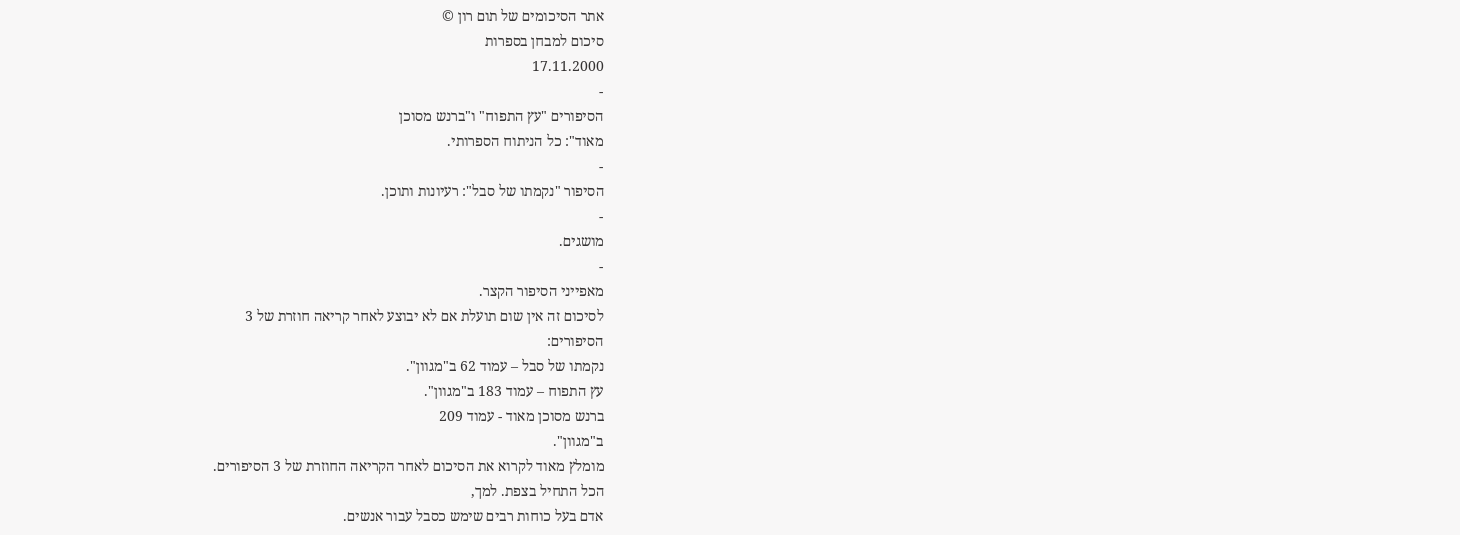אתר הסיכומים של תום רון ©
סיכום למבחן בספרות
17.11.2000
-
הסיפורים "עץ התפוח" ו"ברנש מסוכן
מאוד": כל הניתוח הספרותי.
-
הסיפור "נקמתו של סבל": רעיונות ותוכן.
-
מושגים.
-
מאפייני הסיפור הקצר.
לסיכום זה אין שום תועלת אם לא יבוצע לאחר קריאה חוזרת של 3
הסיפורים:
נקמתו של סבל – עמוד 62 ב"מגוון".
עץ התפוח – עמוד 183 ב"מגוון".
ברנש מסוכן מאוד - עמוד 209
ב"מגוון".
מומלץ מאוד לקרוא את הסיכום לאחר הקריאה החוזרת של 3 הסיפורים.
הכל התחיל בצפת. למך,
אדם בעל כוחות רבים שימש כסבל עבור אנשים.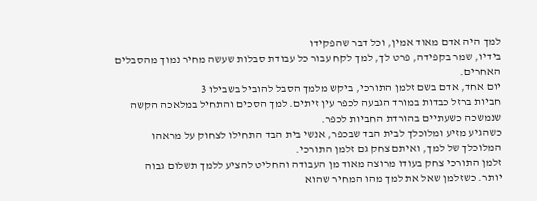למך היה אדם מאוד אמין, וכל דבר שהפקידו
בידיו, שמר בקפידה, פרט לך, למך לקח עבור כל עבודת סבלות שעשה מחיר נמוך מהסבלים
האחרים.
יום אחד, אדם בשם זלמן התורכי, ביקש מלמך הסבל להוביל בשבילו 3
חביות ברזל כבדות במורד הגבעה לכפר עין זיתים. למך הסכים והתחיל במלאכה הקשה
שנמשכה כשעתיים בהורדת החביות לכפר.
כשהגיע מזיע ומלוכלך לבית הבד שבכפר, אנשי בית הבד התחילו לצחוק על מראהו
המלוכלך של למך, ואיתם צחק גם זלמן התורכי.
זלמן התורכי צחק בעודו מרוצה מאוד מן העבודה והחליט להציע ללמך תשלום גבוה
יותר. כשזלמן שאל את למך מהו המחיר שהוא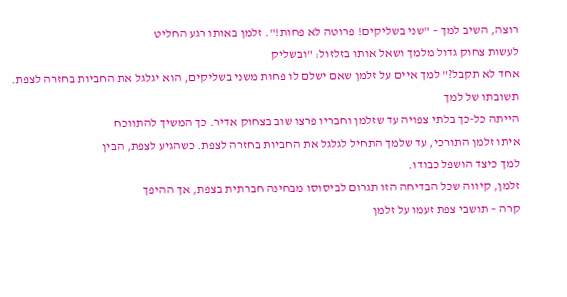רוצה, השיב למך – "שני בשליקים! פרוטה לא פחות!". זלמן באותו רגע החליט
לעשות צחוק גדול מלמך ושאל אותו בזלזול: "ובשליק
אחד לא תקבל?" למך איים על זלמן שאם ישלם לו פחות משני בשליקים, הוא יגלגל את החביות בחזרה לצפת. תשובתו של למך
הייתה כל-כך בלתי צפויה עד שזלמן וחבריו פרצו שוב בצחוק אדיר. כך המשיך להתווכח
איתו זלמן התורכי, עד שלמך התחיל לגלגל את החביות בחזרה לצפת. כשהגיע לצפת, הבין
למך כיצד הושפל כבודו.
זלמן, קיווה שכל הבדיחה הזו תגרום לביסוסו מבחינה חברתית בצפת, אך ההיפך
קרה – תושבי צפת זעמו על זלמן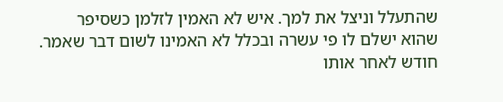שהתעלל וניצל את למך. איש לא האמין לזלמן כשסיפר
שהוא ישלם לו פי עשרה ובכלל לא האמינו לשום דבר שאמר.
חודש לאחר אותו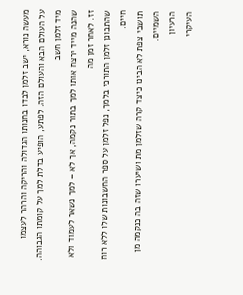מעשה נורא, ישב זלמן לבדו בחנותו הגדולה והריקה והרהר לעצמו
על העולם הבא והעולם הזה. לפתע, הופיע בדלת למך על קומתו הגבוהה. מיד זלמן חשב
שהנה מייד ירצח אותו למך בתור נקמה, אך לא – למך נשאר לעמוד ולא זז. לאחר זמן מה
שהתבונן זלמן התורכי בלמך, נפל זלמן על ספר החשבונות שלו ללא רוח חיים.
תושבי צפת לא הבינו כיצד קרה שזלמן מת ושיערו שזה בה כנקמה מן השמיים.
הרעיון
העיקרי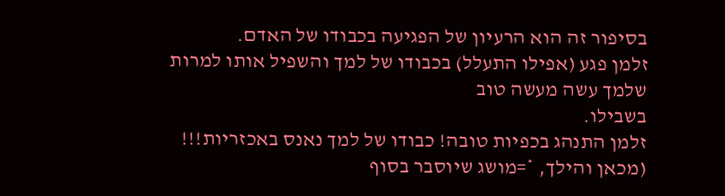בסיפור זה הוא הרעיון של הפגיעה בכבודו של האדם.
זלמן פגע (אפילו התעלל) בכבודו של למך והשפיל אותו למרות שלמך עשה מעשה טוב
בשבילו.
זלמן התנהג בכפיות טובה! כבודו של למך נאנס באכזריות!!!
(מכאן והילך, *=מושג שיוסבר בסוף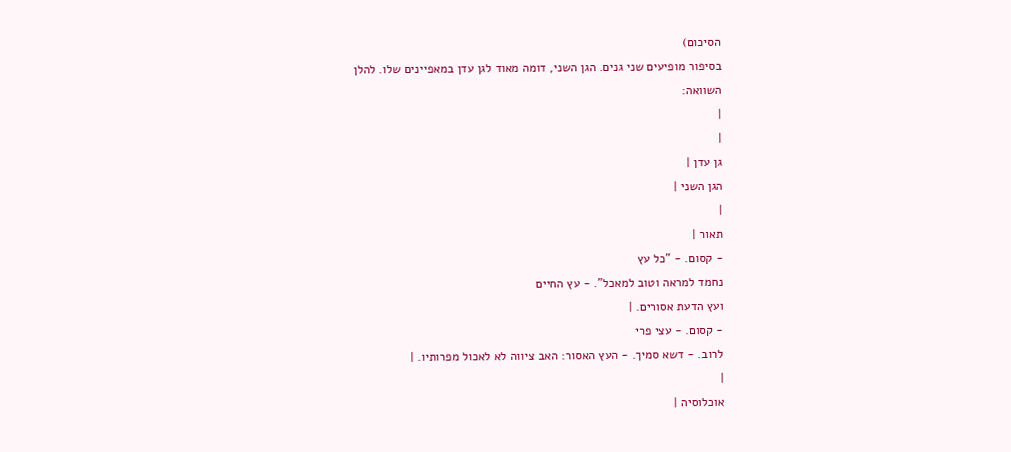הסיכום)
בסיפור מופיעים שני גנים. הגן השני, דומה מאוד לגן עדן במאפיינים שלו. להלן
השוואה:
|
|
גן עדן |
הגן השני |
|
תאור |
- קסום. - "כל עץ
נחמד למראה וטוב למאכל". - עץ החיים
ועץ הדעת אסורים. |
- קסום. - עצי פרי
לרוב. - דשא סמיך. - העץ האסור: האב ציווה לא לאכול מפרותיו. |
|
אוכלוסיה |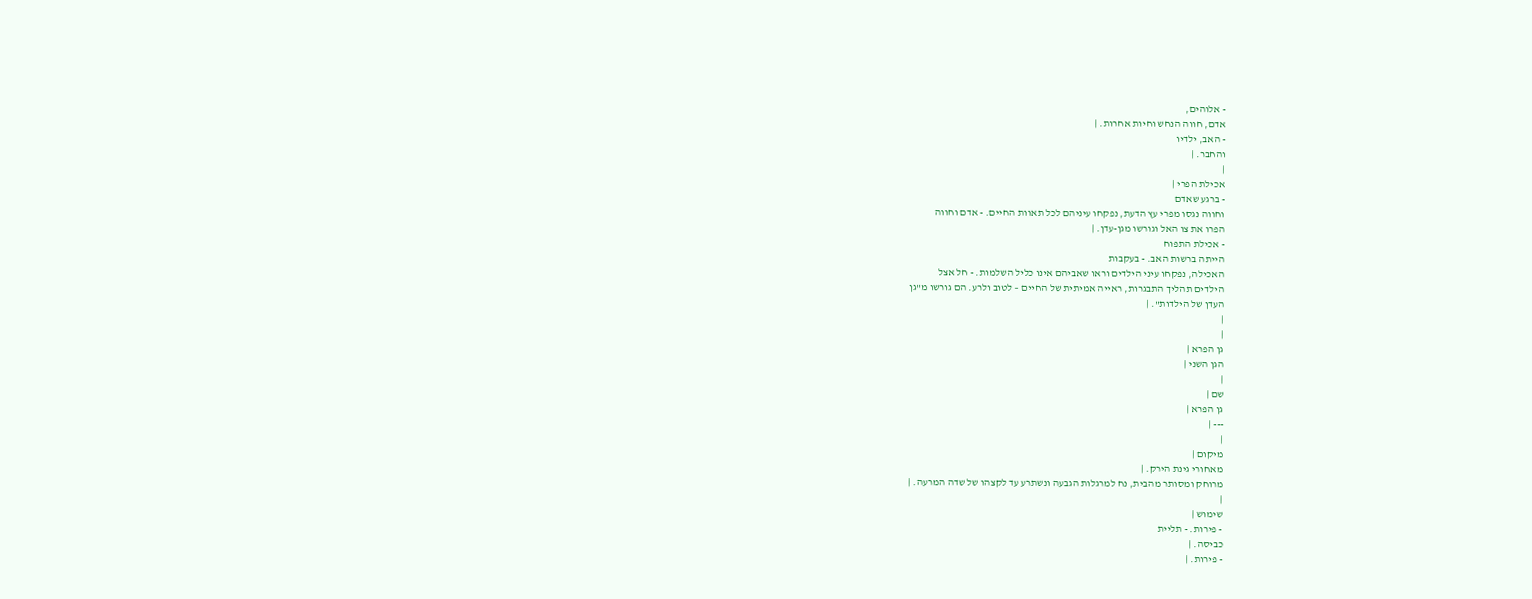- אלוהים,
אדם, חווה הנחש וחיות אחרות. |
- האב, ילדיו
והחבר. |
|
אכילת הפרי |
- ברגע שאדם
וחווה נגסו מפרי עץ הדעת, נפקחו עיניהם לכל תאוות החיים. - אדם וחווה
הפרו את צו האל וגורשו מגן-עדן. |
- אכילת התפוח
הייתה ברשות האב. - בעקבות
האכילה, נפקחו עיני הילדים וראו שאביהם אינו כליל השלמות. - חל אצל
הילדים תהליך התבגרות, ראייה אמיתית של החיים – לטוב ולרע. הם גורשו מ"גן
העדן של הילדות". |
|
|
גן הפרא |
הגן השני |
|
שם |
גן הפרא |
--- |
|
מיקום |
מאחורי גינת הירק. |
מרוחק ומסותר מהבית, נח למרגלות הגבעה ונשתרע עד לקצהו של שדה המרעה. |
|
שימוש |
- פירות. - תליית
כביסה. |
- פירות. |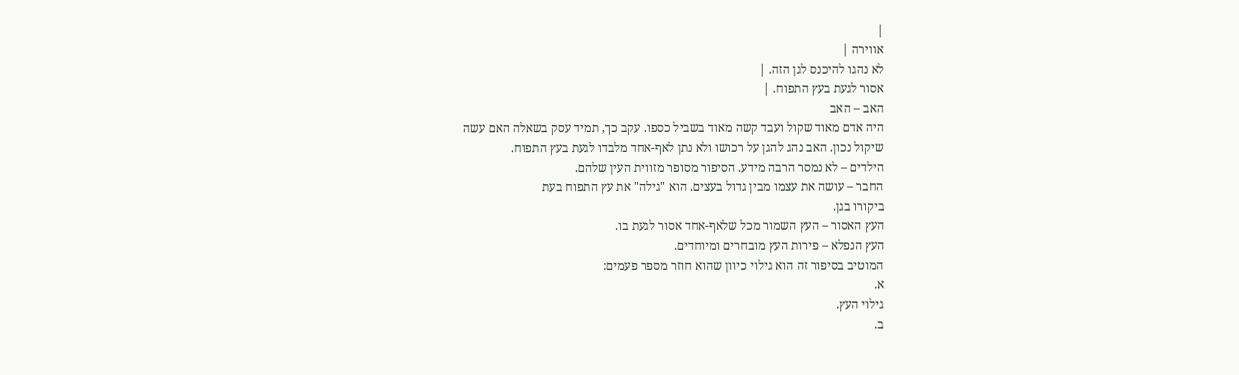|
אווירה |
לא נהגו להיכנס לגן הזה. |
אסור לגעת בעץ התפוח. |
האב – האב
היה אדם מאוד שקול ועבד קשה מאוד בשביל כספו. עקב כך, תמיד עסק בשאלה האם עשה
שיקול נכון. האב נהג להגן על רכושו ולא נתן לאף-אחד מלבדו לגעת בעץ התפוח.
הילדים – לא נמסר הרבה מידע. הסיפור מסופר מזווית העין שלהם.
החבר – עושה את עצמו מבין גדול בעצים. הוא "גילה" את עץ התפוח בעת
ביקורו בגן.
העץ האסור – העץ השמור מכל שלאף-אחד אסור לגעת בו.
העץ הנפלא – פירות העץ מובחרים ומיוחדים.
המוטיב בסיפור זה הוא גילוי כיוון שהוא חוזר מספר פעמים:
א.
גילוי העץ.
ב.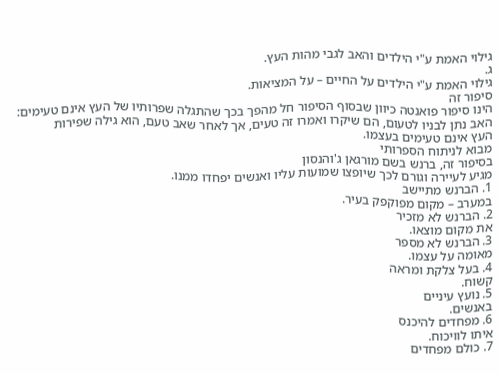גילוי האמת ע"י הילדים והאב לגבי מהות העץ.
ג.
גילוי האמת ע"י הילדים על החיים – על המציאות.
סיפור זה
הינו סיפור פואנטה כיוון שבסוף הסיפור חל מהפך בכך שהתגלה שפרותיו של העץ אינם טעימים:
האב נתן לבניו לטעום, הם שיקרו ואמרו זה טעים, אך לאחר שאב טעם, הוא גילה שפירות
העץ אינם טעימים בעצמו.
מבוא לניתוח הספרותי
בסיפור זה, ברנש בשם מורגאן ג'והנסון
מגיע לעיירה וגורם לכך שיופצו שמועות עליו ואנשים יפחדו ממנו.
1. הברנש מתיישב
במערב – מקום מפוקפק בעיר.
2. הברנש לא מזכיר
את מקום מוצאו.
3. הברנש לא מספר
מאומה על עצמו.
4. בעל צלקת ומראה
קשוח.
5. נועץ עיניים
באנשים.
6. מפחדים להיכנס
איתו לוויכוח.
7. כולם מפחדים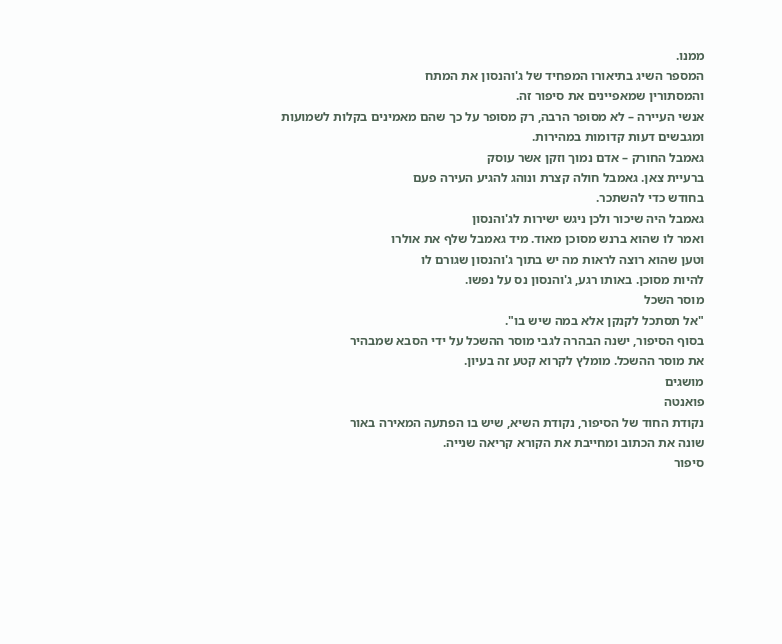ממנו.
המספר השיג בתיאורו המפחיד של ג'והנסון את המתח
והמסתורין שמאפיינים את סיפור זה.
אנשי העיירה – לא מסופר הרבה, רק מסופר על כך שהם מאמינים בקלות לשמועות
ומגבשים דעות קדומות במהירות.
גאמבל החורק – אדם נמוך וזקן אשר עוסק
ברעיית צאן. גאמבל חולה קצרת ונוהג להגיע העירה פעם
בחודש כדי להשתכר.
גאמבל היה שיכור ולכן ניגש ישירות לג'והנסון
ואמר לו שהוא ברנש מסוכן מאוד. מיד גאמבל שלף את אולרו
וטען שהוא רוצה לראות מה יש בתוך ג'והנסון שגורם לו
להיות מסוכן. באותו רגע, ג'והנסון נס על נפשו.
מוסר השכל
"אל תסתכל לקנקן אלא במה שיש בו".
בסוף הסיפור, ישנה הבהרה לגבי מוסר ההשכל על ידי הסבא שמבהיר
את מוסר ההשכל. מומלץ לקרוא קטע זה בעיון.
מושגים
פואנטה
נקודת החוד של הסיפור, נקודת השיא, שיש בו הפתעה המאירה באור
שונה את הכתוב ומחייבת את הקורא קריאה שנייה.
סיפור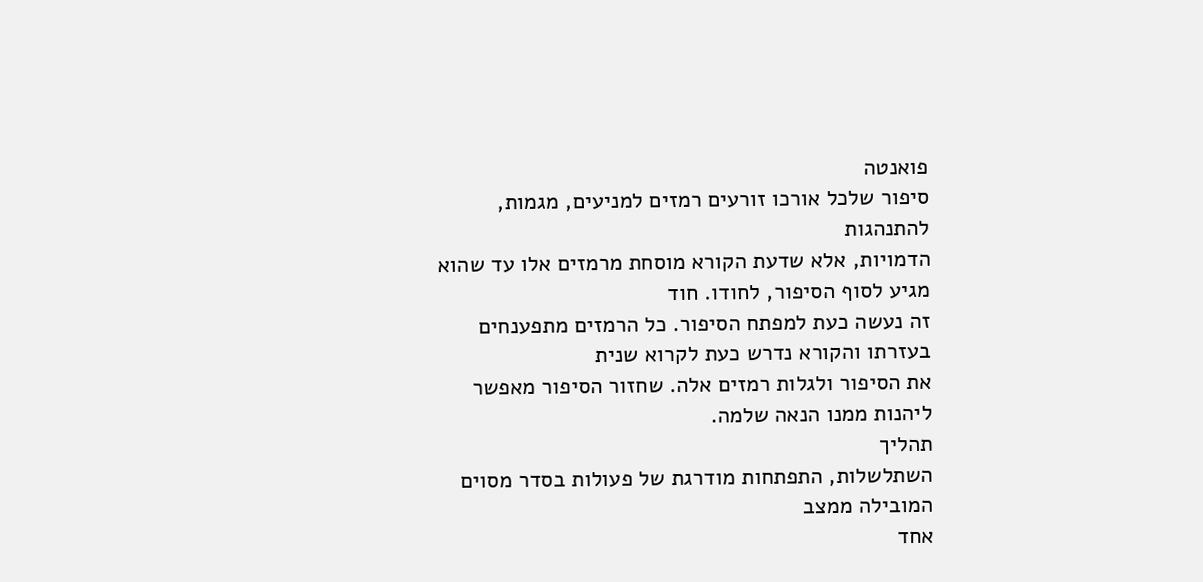פואנטה
סיפור שלכל אורכו זורעים רמזים למניעים, מגמות, להתנהגות
הדמויות, אלא שדעת הקורא מוסחת מרמזים אלו עד שהוא מגיע לסוף הסיפור, לחודו. חוד
זה נעשה כעת למפתח הסיפור. כל הרמזים מתפענחים בעזרתו והקורא נדרש כעת לקרוא שנית
את הסיפור ולגלות רמזים אלה. שחזור הסיפור מאפשר ליהנות ממנו הנאה שלמה.
תהליך
השתלשלות, התפתחות מודרגת של פעולות בסדר מסוים המובילה ממצב
אחד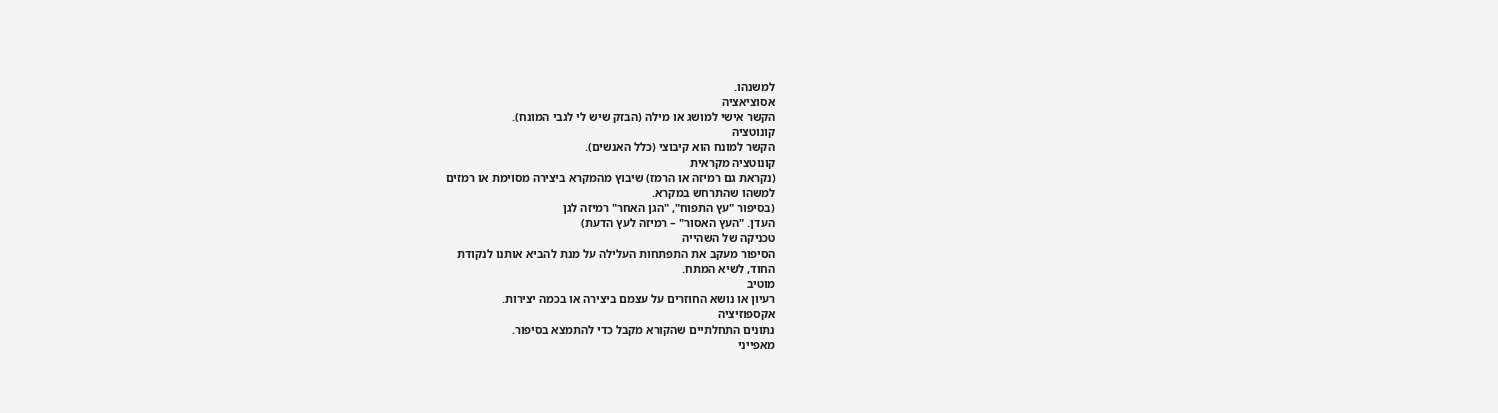למשנהו.
אסוציאציה
הקשר אישי למושג או מילה (הבזק שיש לי לגבי המונח).
קונוטציה
הקשר למונח הוא קיבוצי (כלל האנשים).
קונוטציה מקראית
(נקראת גם רמיזה או הרמז) שיבוץ מהמקרא ביצירה מסוימת או רמזים
למשהו שהתרחש במקרא.
(בסיפור "עץ התפוח", "הגן האחר" רמיזה לגן
העדן. "העץ האסור" – רמיזה לעץ הדעת)
טכניקה של השהייה
הסיפור מעקב את התפתחות העלילה על מנת להביא אותנו לנקודת
החוד, לשיא המתח.
מוטיב
רעיון או נושא החוזרים על עצמם ביצירה או בכמה יצירות.
אקספוזיציה
נתונים התחלתיים שהקורא מקבל כדי להתמצא בסיפור.
מאפייני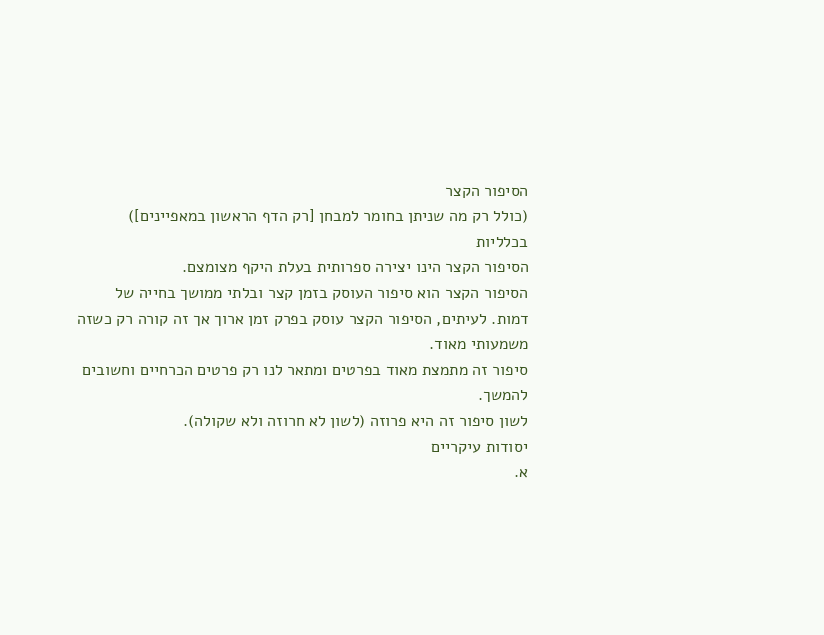הסיפור הקצר
(כולל רק מה שניתן בחומר למבחן [רק הדף הראשון במאפיינים])
בכלליות
הסיפור הקצר הינו יצירה ספרותית בעלת היקף מצומצם.
הסיפור הקצר הוא סיפור העוסק בזמן קצר ובלתי ממושך בחייה של
דמות. לעיתים, הסיפור הקצר עוסק בפרק זמן ארוך אך זה קורה רק כשזה משמעותי מאוד.
סיפור זה מתמצת מאוד בפרטים ומתאר לנו רק פרטים הכרחיים וחשובים להמשך.
לשון סיפור זה היא פרוזה (לשון לא חרוזה ולא שקולה).
יסודות עיקריים
א.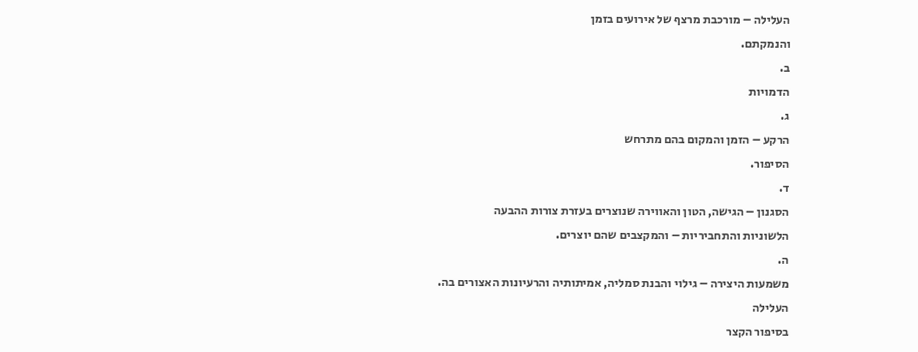העלילה – מורכבת מרצף של אירועים בזמן
והנמקתם.
ב.
הדמויות
ג.
הרקע – הזמן והמקום בהם מתרחש
הסיפור.
ד.
הסגנון – הגישה, הטון והאווירה שנוצרים בעזרת צורות ההבעה
הלשוניות והתחביריות – והמקצבים שהם יוצרים.
ה.
משמעות היצירה – גילוי והבנת סמליה, אמיתותיה והרעיונות האצורים בה.
העלילה
בסיפור הקצר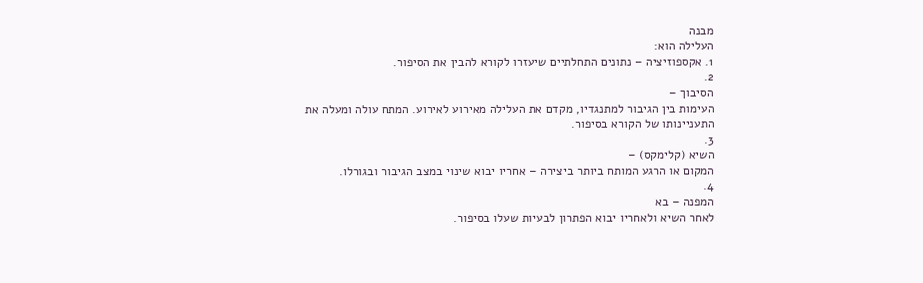מבנה
העלילה הוא:
1. אקספוזיציה – נתונים התחלתיים שיעזרו לקורא להבין את הסיפור.
2.
הסיבוך –
העימות בין הגיבור למתנגדיו, מקדם את העלילה מאירוע לאירוע. המתח עולה ומעלה את
התעניינותו של הקורא בסיפור.
3.
השיא (קלימקס) –
המקום או הרגע המותח ביותר ביצירה – אחריו יבוא שינוי במצב הגיבור ובגורלו.
4.
המפנה – בא
לאחר השיא ולאחריו יבוא הפתרון לבעיות שעלו בסיפור.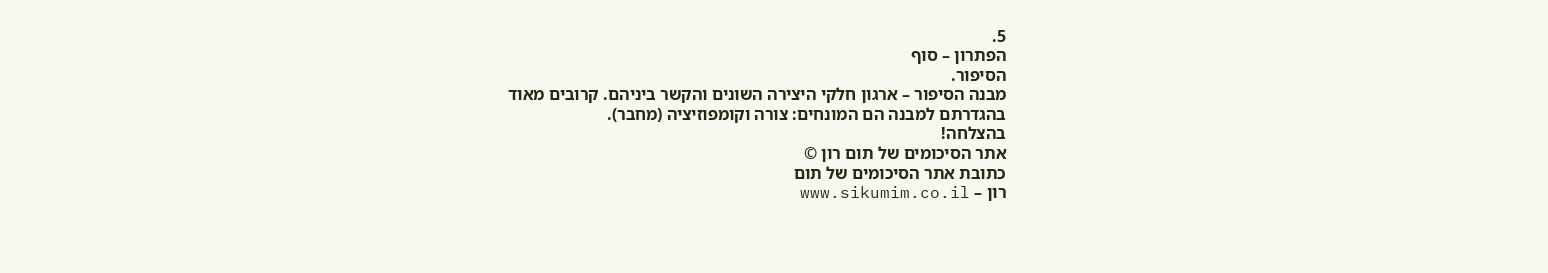5.
הפתרון – סוף
הסיפור.
מבנה הסיפור – ארגון חלקי היצירה השונים והקשר ביניהם. קרובים מאוד
בהגדרתם למבנה הם המונחים: צורה וקומפוזיציה (מחבר).
בהצלחה!
אתר הסיכומים של תום רון ©
כתובת אתר הסיכומים של תום
רון – www.sikumim.co.il